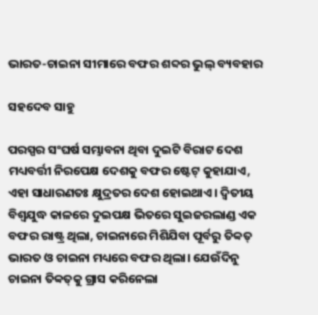ଭାରତ-ଚାଇନା ସୀମାରେ ବଫର ଶବ୍ଦର ଭୁଲ୍‌ ବ୍ୟବହାର

ସହଦେବ ସାହୁ

ପରସ୍ପର ସଂଘର୍ଷ ସମ୍ଭାବନା ଥିବା ଦୁଇଟି ବିରାଟ ଦେଶ ମଧ୍ୟବର୍ତ୍ତୀ ନିରପେକ୍ଷ ଦେଶକୁ ବଫର ଷ୍ଟେଟ୍‌ କୁହାଯାଏ, ଏହା ସାଧାରଣତଃ କ୍ଷୁଦ୍ରତର ଦେଶ ହୋଇଥାଏ। ଦ୍ୱିତୀୟ ବିଶ୍ୱଯୁଦ୍ଧ କାଳରେ ଦୁଇପକ୍ଷ ଭିତରେ ସୁଇଜରଲାଣ୍ଡ ଏକ ବଫର ରାଷ୍ଟ୍ର ଥିଲା, ଚାଇନାରେ ମିଶିଯିବା ପୂର୍ବରୁ ତିବ୍ବତ୍‌ ଭାରତ ଓ ଚାଇନା ମଧ୍ୟରେ ବଫର ଥିଲା। ଯେଉଁଦିନୁ ଚାଇନା ତିବ୍ବତ୍‌କୁ ଗ୍ରାସ କରିନେଲା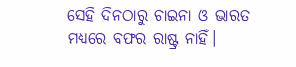ସେହି ଦିନଠାରୁ ଚାଇନା ଓ ଭାରତ ମଧ୍ୟରେ ବଫର ରାଷ୍ଟ୍ର ନାହିଁ।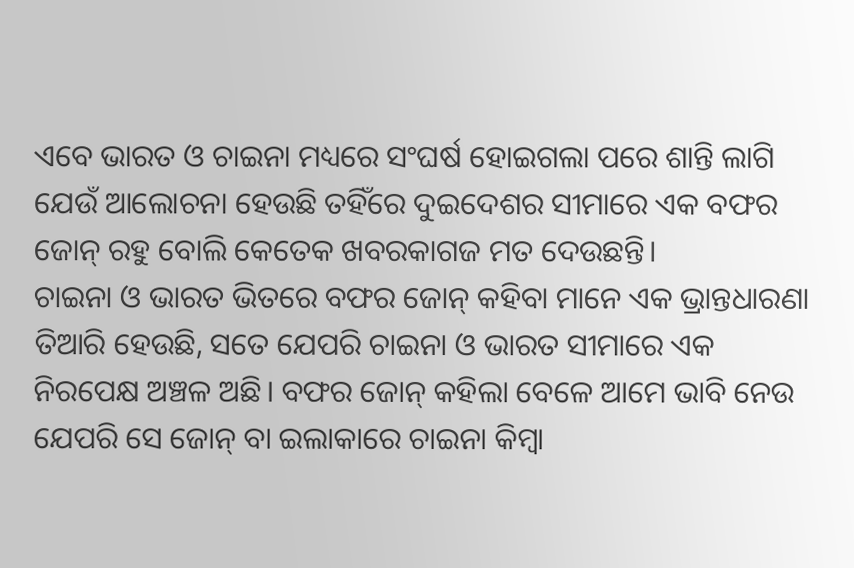ଏବେ ଭାରତ ଓ ଚାଇନା ମଧ୍ୟରେ ସଂଘର୍ଷ ହୋଇଗଲା ପରେ ଶାନ୍ତି ଲାଗି ଯେଉଁ ଆଲୋଚନା ହେଉଛି ତହିଁରେ ଦୁଇଦେଶର ସୀମାରେ ଏକ ବଫର ଜୋନ୍‌ ରହୁ ବୋଲି କେତେକ ଖବରକାଗଜ ମତ ଦେଉଛନ୍ତି।
ଚାଇନା ଓ ଭାରତ ଭିତରେ ବଫର ଜୋନ୍‌ କହିବା ମାନେ ଏକ ଭ୍ରାନ୍ତଧାରଣା ତିଆରି ହେଉଛି, ସତେ ଯେପରି ଚାଇନା ଓ ଭାରତ ସୀମାରେ ଏକ ନିରପେକ୍ଷ ଅଞ୍ଚଳ ଅଛି। ବଫର ଜୋନ୍‌ କହିଲା ବେଳେ ଆମେ ଭାବି ନେଉ ଯେପରି ସେ ଜୋନ୍‌ ବା ଇଲାକାରେ ଚାଇନା କିମ୍ବା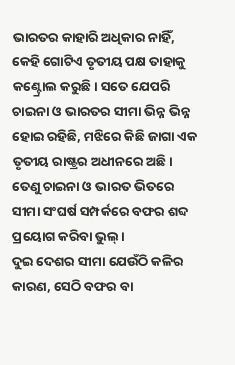ଭାରତର କାହାରି ଅଧିକାର ନାହିଁ, କେହି ଗୋଟିଏ ତୃତୀୟ ପକ୍ଷ ତାହାକୁ କଣ୍ଟ୍ରୋଲ କରୁଛି। ସତେ ଯେପରି ଚାଇନା ଓ ଭାରତର ସୀମା ଭିନ୍ନ ଭିନ୍ନ ହୋଇ ରହିଛି, ମଝିରେ କିଛି ଜାଗା ଏକ ତୃତୀୟ ରାଷ୍ଟ୍ରର ଅଧୀନରେ ଅଛି। ତେଣୁ ଚାଇନା ଓ ଭାରତ ଭିତରେ ସୀମା ସଂଘର୍ଷ ସମ୍ପର୍କରେ ବଫର ଶବ୍ଦ ପ୍ରୟୋଗ କରିବା ଭୁଲ୍‌।
ଦୁଇ ଦେଶର ସୀମା ଯେଉଁଠି କଳିର କାରଣ, ସେଠି ବଫର ବା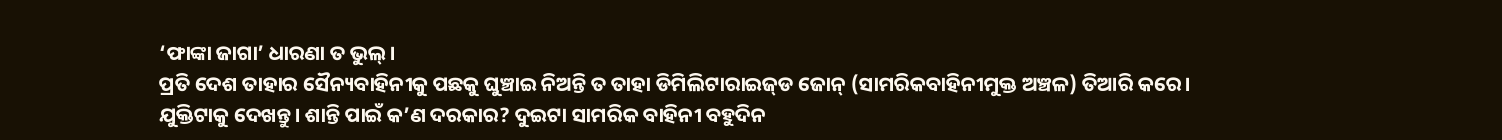‘ଫାଙ୍କା ଜାଗା’ ଧାରଣା ତ ଭୁଲ୍‌।
ପ୍ରତି ଦେଶ ତାହାର ସୈନ୍ୟବାହିନୀକୁ ପଛକୁ ଘୁଞ୍ଚାଇ ନିଅନ୍ତି ତ ତାହା ଡିମିଲିଟାରାଇଜ୍‌ଡ ଜୋନ୍‌ (ସାମରିକବାହିନୀମୁକ୍ତ ଅଞ୍ଚଳ) ତିଆରି କରେ।
ଯୁକ୍ତିଟାକୁ ଦେଖନ୍ତୁ। ଶାନ୍ତି ପାଇଁ କ’ଣ ଦରକାର? ଦୁଇଟା ସାମରିକ ବାହିନୀ ବହୁଦିନ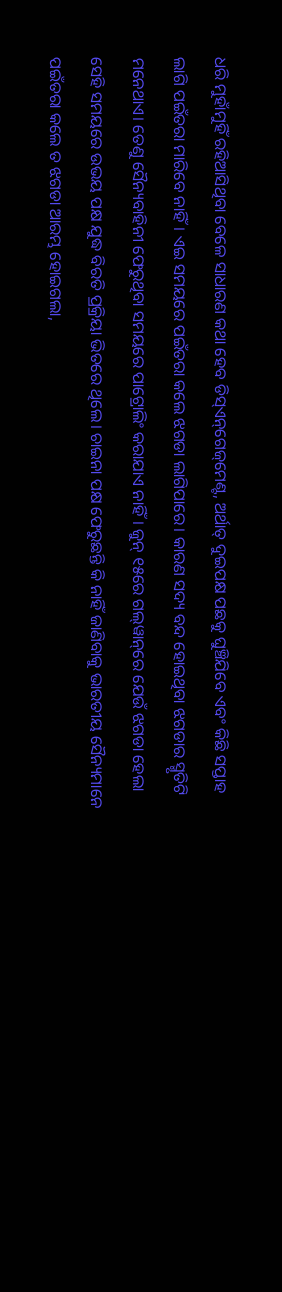ଧରି ମୁହାଁମୁହିଁ ରହିଆସିଥିବା ବେଳେ ସାଧାରଣ କଥା ହେବ ଡିସ୍‌ଏନ୍‌ଗେଜ୍‌ମେଣ୍ଟ, ଅର୍ଥାତ୍‌ ଦୁଇପକ୍ଷ ପଛକୁ ଘୁଞ୍ଚିଯିବେ ଏବଂ କିଛି ସପ୍ତାହ ଲାଗି ପଇଁତରା ମାରିବେ ନାହିଁ। ଏଇ ସମୟରେ ପଇଁତରା କଲେ ଝଗଡା ଲାଗିପାରେ। କାରଣ ସଦ୍ୟ ବନ୍ଦ ହୋଇଥିବା ଝଗଡାର ସ୍ମୃତିଟି ମନେଥାଏ। ତେଣୁ ସୈନ୍ୟବାହିନୀ ଫେରୁଥିବା ସମୟରେ ପାଟ୍ରୋଲିଂ କରାଯାଏ ନାହିଁ। ଜୁନ୍‌ ୧୫ରେ ଗଲ୍‌ୱାନ୍‌ରେ ଯେଉଁ ଝଗଡା ହେଲା ସେହି ସମୟରେ ଉଭୟ ପକ୍ଷ ଯୁଦ୍ଧ ବିରତି ପ୍ରକ୍ରିୟା ଭିତରେ ଥିଲେ। ଚାଇନା ପକ୍ଷ ଫେରୁଛନ୍ତି କି ନାହିଁ ଜାଣିବାକୁ ଭାରତୀୟ ସୈନ୍ୟମାନେ ପଇଁତରା କଲେ ତ ଝଗଡା ଆରମ୍ଭ ହୋଇଗଲା,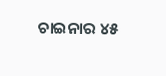ଚାଇନାର ୪୫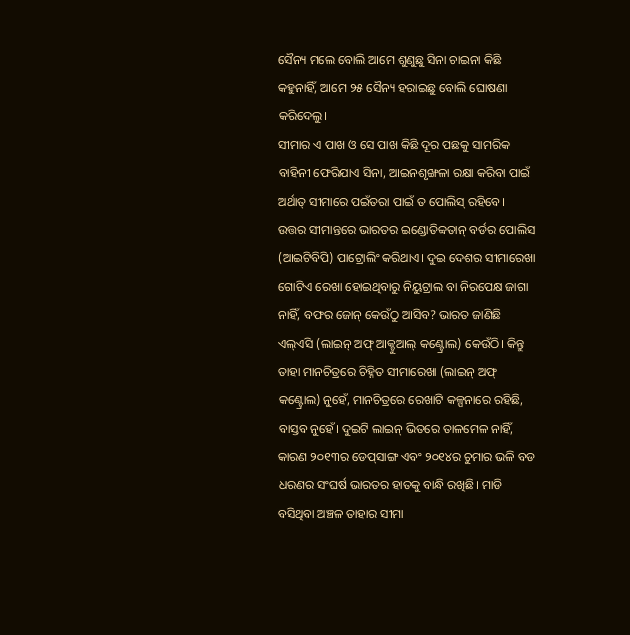ସୈନ୍ୟ ମଲେ ବୋଲି ଆମେ ଶୁଣୁଛୁ ସିନା ଚାଇନା କିଛି କହୁନାହିଁ, ଆମେ ୨୫ ସୈନ୍ୟ ହରାଇଛୁ ବୋଲି ଘୋଷଣା କରିଦେଲୁ।
ସୀମାର ଏ ପାଖ ଓ ସେ ପାଖ କିଛି ଦୂର ପଛକୁ ସାମରିକ ବାହିନୀ ଫେରିଯାଏ ସିନା, ଆଇନଶୃଙ୍ଖଳା ରକ୍ଷା କରିବା ପାଇଁ ଅର୍ଥାତ୍‌ ସୀମାରେ ପଇଁତରା ପାଇଁ ତ ପୋଲିସ୍‌ ରହିବେ।
ଉତ୍ତର ସୀମାନ୍ତରେ ଭାରତର ଇଣ୍ଡୋତିବ୍ବତାନ୍‌ ବର୍ଡର ପୋଲିସ (ଆଇଟିବିପି) ପାଟ୍ରୋଲିଂ କରିଥାଏ। ଦୁଇ ଦେଶର ସୀମାରେଖା ଗୋଟିଏ ରେଖା ହୋଇଥିବାରୁ ନିୟୁଟ୍ରାଲ ବା ନିରପେକ୍ଷ ଜାଗା ନାହିଁ, ବଫର ଜୋନ୍‌ କେଉଁଠୁ ଆସିବ? ଭାରତ ଜାଣିଛି ଏଲ୍‌ଏସି (ଲାଇନ୍‌ ଅଫ୍‌ ଆକ୍ଚୁଆଲ୍‌ କଣ୍ଟ୍ରୋଲ) କେଉଁଠି। କିନ୍ତୁ ତାହା ମାନଚିତ୍ରରେ ଚିହ୍ନିତ ସୀମାରେଖା (ଲାଇନ୍‌ ଅଫ୍‌ କଣ୍ଟ୍ରୋଲ) ନୁହେଁ, ମାନଚିତ୍ରରେ ରେଖାଟି କଳ୍ପନାରେ ରହିଛି, ବାସ୍ତବ ନୁହେଁ। ଦୁଇଟି ଲାଇନ୍‌ ଭିତରେ ତାଳମେଳ ନାହିଁ, କାରଣ ୨୦୧୩ର ଡେପ୍‌ସାଙ୍ଗ ଏବଂ ୨୦୧୪ର ଚୁମାର ଭଳି ବଡ ଧରଣର ସଂଘର୍ଷ ଭାରତର ହାତକୁ ବାନ୍ଧି ରଖିଛି। ମାଡି ବସିଥିବା ଅଞ୍ଚଳ ତାହାର ସୀମା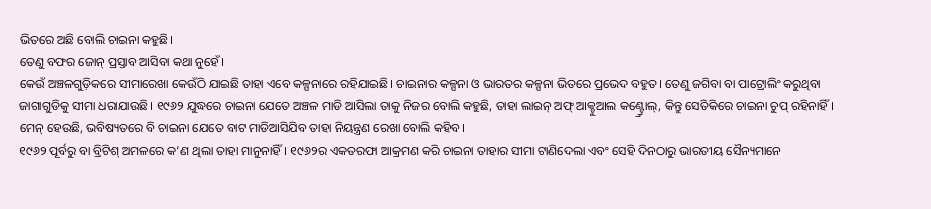ଭିତରେ ଅଛି ବୋଲି ଚାଇନା କହୁଛି।
ତେଣୁ ବଫର ଜୋନ୍‌ ପ୍ରସ୍ତାବ ଆସିବା କଥା ନୁହେଁ।
କେଉଁ ଅଞ୍ଚଳଗୁଡ଼ିକରେ ସୀମାରେଖା କେଉଁଠି ଯାଇଛି ତାହା ଏବେ କଳ୍ପନାରେ ରହିଯାଇଛି। ଚାଇନାର କଳ୍ପନା ଓ ଭାରତର କଳ୍ପନା ଭିତରେ ପ୍ରଭେଦ ବହୁତ। ତେଣୁ ଜଗିବା ବା ପାଟ୍ରୋଲିଂ କରୁଥିବା ଜାଗାଗୁଡିକୁ ସୀମା ଧରାଯାଉଛି। ୧୯୬୨ ଯୁଦ୍ଧରେ ଚାଇନା ଯେତେ ଅଞ୍ଚଳ ମାଡି ଆସିଲା ତାକୁ ନିଜର ବୋଲି କହୁଛି, ତାହା ଲାଇନ୍‌ ଅଫ୍‌ ଆକ୍ଚୁଆଲ କଣ୍ଟ୍ର୍ରୋଲ୍‌, କିନ୍ତୁ ସେତିକିରେ ଚାଇନା ଚୁପ୍‌ ରହିନାହିଁ। ମେନ୍‌ ହେଉଛି, ଭବିଷ୍ୟତରେ ବି ଚାଇନା ଯେତେ ବାଟ ମାଡିଆସିଯିବ ତାହା ନିୟନ୍ତ୍ରଣ ରେଖା ବୋଲି କହିବ।
୧୯୬୨ ପୂର୍ବରୁ ବା ବ୍ରିଟିଶ୍‌ ଅମଳରେ କ’ଣ ଥିଲା ତାହା ମାନୁନାହିଁ। ୧୯୬୨ର ଏକତରଫା ଆକ୍ରମଣ କରି ଚାଇନା ତାହାର ସୀମା ଟାଣିଦେଲା ଏବଂ ସେହି ଦିନଠାରୁ ଭାରତୀୟ ସୈନ୍ୟମାନେ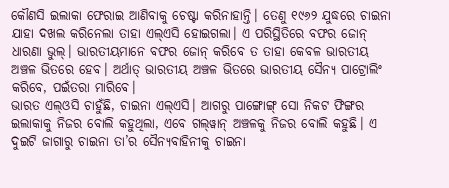କୌଣସି ଇଲାକା ଫେରାଇ ଆଣିବାକୁ ଚେଷ୍ଟା କରିନାହାନ୍ତି। ତେଣୁ ୧୯୬୨ ଯୁଦ୍ଧରେ ଚାଇନା ଯାହା ଦଖଲ କରିନେଲା ତାହା ଏଲ୍‌ଏସି ହୋଇଗଲା। ଏ ପରିସ୍ଥିତିରେ ବଫର ଜୋନ୍‌ ଧାରଣା ଭୁଲ୍‌। ଭାରତୀୟମାନେ ବଫର ଜୋନ୍‌ କରିବେ ତ ତାହା କେବଳ ଭାରତୀୟ ଅଞ୍ଚଳ ଭିତରେ ହେବ। ଅର୍ଥାତ୍‌ ଭାରତୀୟ ଅଞ୍ଚଳ ଭିତରେ ଭାରତୀୟ ସୈନ୍ୟ ପାଟ୍ରୋଲିଂ କରିବେ, ପଇଁତରା ମାରିବେ।
ଭାରତ ଏଲ୍‌ଓସି ଚାହୁଁଛି, ଚାଇନା ଏଲ୍‌ଏସି। ଆଗରୁ ପାଙ୍ଗୋଙ୍ଗ୍‌ ସୋ ନିକଟ ଫିଙ୍ଗର ଇଲାକାକୁ ନିଜର ବୋଲି କହୁଥିଲା, ଏବେ ଗଲ୍‌ୱାନ୍‌ ଅଞ୍ଚଳକୁ ନିଜର ବୋଲି କହୁଛି। ଏ ଦୁଇଟି ଜାଗାରୁ ଚାଇନା ତା’ର ସୈନ୍ୟବାହିନୀକୁ ଚାଇନା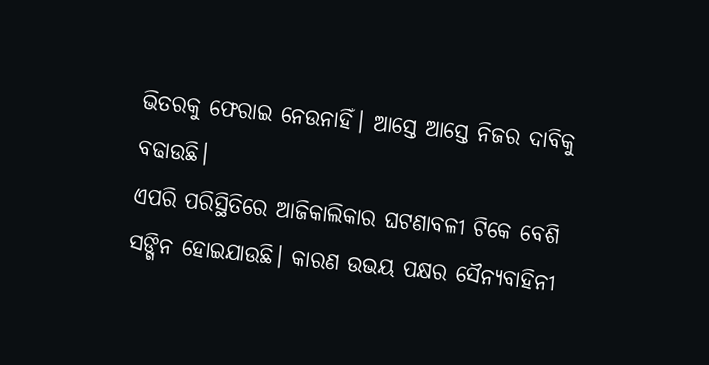ଭିତରକୁ ଫେରାଇ ନେଉନାହିଁ। ଆସ୍ତେ ଆସ୍ତେ ନିଜର ଦାବିକୁ ବଢାଉଛି।
ଏପରି ପରିସ୍ଥିତିରେ ଆଜିକାଲିକାର ଘଟଣାବଳୀ ଟିକେ ବେଶି ସଙ୍ଗିନ ହୋଇଯାଉଛି। କାରଣ ଉଭୟ ପକ୍ଷର ସୈନ୍ୟବାହିନୀ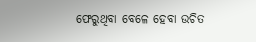ଫେରୁଥିବା ବେଳେ ହେବା ଉଚିତ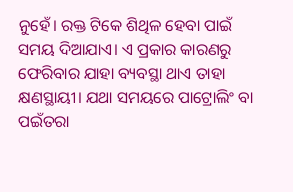ନୁହେଁ। ରକ୍ତ ଟିକେ ଶିଥିଳ ହେବା ପାଇଁ ସମୟ ଦିଆଯାଏ। ଏ ପ୍ରକାର କାରଣରୁ ଫେରିବାର ଯାହା ବ୍ୟବସ୍ଥା ଥାଏ ତାହା କ୍ଷଣସ୍ଥାୟୀ। ଯଥା ସମୟରେ ପାଟ୍ରୋଲିଂ ବା ପଇଁତରା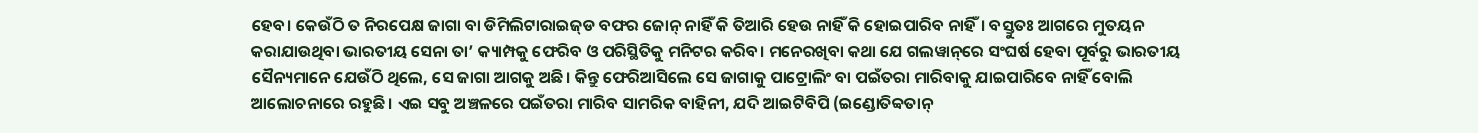ହେବ। କେଉଁଠି ତ ନିରପେକ୍ଷ ଜାଗା ବା ଡିମିଲିଟାରାଇଜ୍‌ଡ ବଫର ଜୋନ୍‌ ନାହିଁ କି ତିଆରି ହେଉ ନାହିଁ କି ହୋଇପାରିବ ନାହିଁ। ବସ୍ତୁତଃ ଆଗରେ ମୁତୟନ କରାଯାଉଥିବା ଭାରତୀୟ ସେନା ତା’ କ୍ୟାମ୍ପକୁ ଫେରିବ ଓ ପରିସ୍ଥିତିକୁ ମନିଟର କରିବ। ମନେରଖିବା କଥା ଯେ ଗଲୱାନ୍‌ରେ ସଂଘର୍ଷ ହେବା ପୂର୍ବରୁ ଭାରତୀୟ ସୈନ୍ୟମାନେ ଯେଉଁଠି ଥିଲେ, ସେ ଜାଗା ଆଗକୁ ଅଛି। କିନ୍ତୁ ଫେରିଆସିଲେ ସେ ଜାଗାକୁ ପାଟ୍ରୋଲିଂ ବା ପଇଁତରା ମାରିବାକୁ ଯାଇପାରିବେ ନାହିଁ ବୋଲି ଆଲୋଚନାରେ ରହୁଛି। ଏଇ ସବୁ ଅଞ୍ଚଳରେ ପଇଁତରା ମାରିବ ସାମରିକ ବାହିନୀ, ଯଦି ଆଇଟିବିପି (ଇଣ୍ଡୋତିବ୍ବତାନ୍‌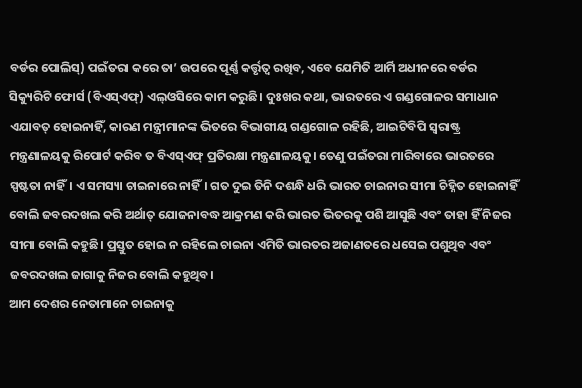ବର୍ଡର ପୋଲିସ୍‌) ପଇଁତରା କରେ ତା’ ଉପରେ ପୂର୍ଣ୍ଣ କର୍ତ୍ତୃତ୍ୱ ରଖିବ, ଏବେ ଯେମିତି ଆର୍ମି ଅଧୀନରେ ବର୍ଡର ସିକ୍ୟୁରିଟି ଫୋର୍ସ (ବିଏସ୍‌ଏଫ୍‌) ଏଲ୍‌ଓସିରେ କାମ କରୁଛି। ଦୁଃଖର କଥା, ଭାରତରେ ଏ ଗଣ୍ଡଗୋଳର ସମାଧାନ ଏଯାବତ୍‌ ହୋଇନାହିଁ, କାରଣ ମନ୍ତ୍ରୀମାନଙ୍କ ଭିତରେ ବିଭାଗୀୟ ଗଣ୍ଡଗୋଳ ରହିଛି, ଆଇଟିବିପି ସ୍ବରାଷ୍ଟ୍ର ମନ୍ତ୍ରଣାଳୟକୁ ରିପୋର୍ଟ କରିବ ତ ବିଏସ୍‌ଏଫ୍‌ ପ୍ରତିରକ୍ଷା ମନ୍ତ୍ରଣାଳୟକୁ। ତେଣୁ ପଇଁତରା ମାରିବାରେ ଭାରତରେ ସ୍ପଷ୍ଟତା ନାହିଁ। ଏ ସମସ୍ୟା ଚାଇନାରେ ନାହିଁ। ଗତ ଦୁଇ ତିନି ଦଶନ୍ଧି ଧରି ଭାରତ ଚାଇନାର ସୀମା ଚିହ୍ନିତ ହୋଇନାହିଁ ବୋଲି ଜବରଦଖଲ କରି ଅର୍ଥାତ୍‌ ଯୋଜନାବଦ୍ଧ ଆକ୍ରମଣ କରି ଭାରତ ଭିତରକୁ ପଶି ଆସୁଛି ଏବଂ ତାହା ହିଁ ନିଜର ସୀମା ବୋଲି କହୁଛି। ପ୍ରସ୍ତୁତ ହୋଇ ନ ରହିଲେ ଚାଇନା ଏମିତି ଭାରତର ଅଜାଣତରେ ଧସେଇ ପଶୁଥିବ ଏବଂ ଜବରଦଖଲ ଜାଗାକୁ ନିଜର ବୋଲି କହୁଥିବ।
ଆମ ଦେଶର ନେତାମାନେ ଚାଇନାକୁ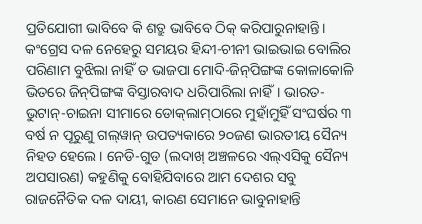ପ୍ରତିଯୋଗୀ ଭାବିବେ କି ଶତ୍ରୁ ଭାବିବେ ଠିକ୍‌ କରିପାରୁନାହାନ୍ତି। କଂଗ୍ରେସ ଦଳ ନେହେରୁ ସମୟର ହିନ୍ଦୀ-ଚୀନୀ ଭାଇଭାଇ ବୋଲିର ପରିଣାମ ବୁଝିଲା ନାହିଁ ତ ଭାଜପା ମୋଦି-ଜିନ୍‌ପିଙ୍ଗଙ୍କ କୋଳାକୋଳି ଭିତରେ ଜିନ୍‌ପିଙ୍ଗଙ୍କ ବିସ୍ତାରବାଦ ଧରିପାରିଲା ନାହିଁ। ଭାରତ-ଭୁଟାନ୍‌-ଚାଇନା ସୀମାରେ ଡୋକ୍‌ଲାମ୍‌ଠାରେ ମୁହାଁମୁହିଁ ସଂଘର୍ଷର ୩ ବର୍ଷ ନ ପୂରୁଣୁ ଗଲ୍‌ୱାନ୍‌ ଉପତ୍ୟକାରେ ୨୦ଜଣ ଭାରତୀୟ ସୈନ୍ୟ ନିହତ ହେଲେ। ନେଡି-ଗୁଡ (ଲଦାଖ୍‌ ଅଞ୍ଚଳରେ ଏଲ୍‌ଏସିକୁ ସୈନ୍ୟ ଅପସାରଣ) କହୁଣିକୁ ବୋହିଯିବାରେ ଆମ ଦେଶର ସବୁ ରାଜନୈତିକ ଦଳ ଦାୟୀ, କାରଣ ସେମାନେ ଭାବୁନାହାନ୍ତି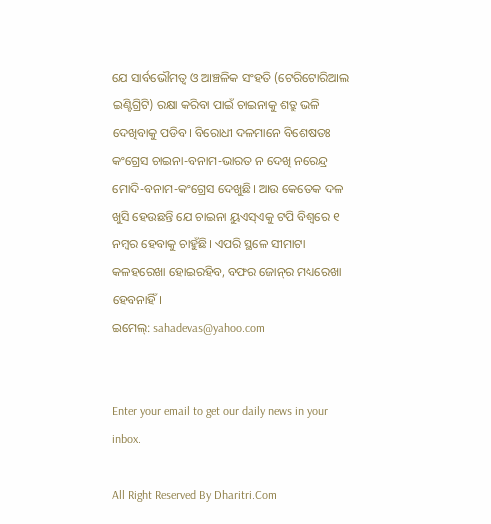ଯେ ସାର୍ବଭୌମତ୍ୱ ଓ ଆଞ୍ଚଳିକ ସଂହତି (ଟେରିଟୋରିଆଲ ଇଣ୍ଟିଗ୍ରିଟି) ରକ୍ଷା କରିବା ପାଇଁ ଚାଇନାକୁ ଶତ୍ରୁ ଭଳି ଦେଖିବାକୁ ପଡିବ। ବିରୋଧୀ ଦଳମାନେ ବିଶେଷତଃ କଂଗ୍ରେସ ଚାଇନା-ବନାମ-ଭାରତ ନ ଦେଖି ନରେନ୍ଦ୍ର ମୋଦି-ବନାମ-କଂଗ୍ରେସ ଦେଖୁଛି। ଆଉ କେତେକ ଦଳ ଖୁସି ହେଉଛନ୍ତି ଯେ ଚାଇନା ୟୁଏସ୍‌ଏକୁ ଟପି ବିଶ୍ୱରେ ୧ ନମ୍ବର ହେବାକୁ ଚାହୁଁଛି। ଏପରି ସ୍ଥଳେ ସୀମାଟା କଳହରେଖା ହୋଇରହିବ, ବଫର ଜୋନ୍‌ର ମଧ୍ୟରେଖା ହେବନାହିଁ।
ଇମେଲ୍‌: sahadevas@yahoo.com


Enter your email to get our daily news in your inbox.

All Right Reserved By Dharitri.Com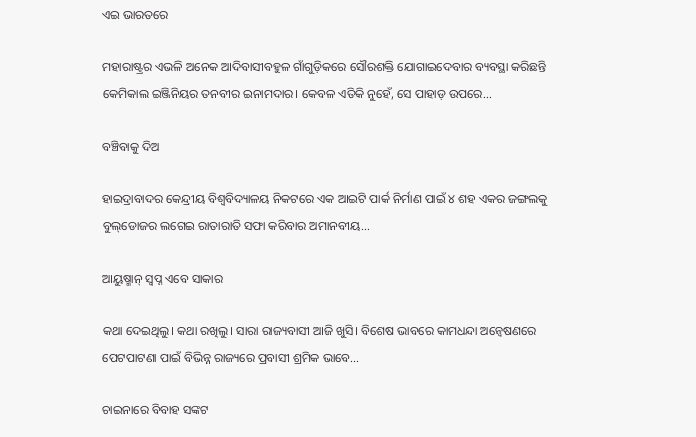ଏଇ ଭାରତରେ

ମହାରାଷ୍ଟ୍ରର ଏଭଳି ଅନେକ ଆଦିବାସୀବହୁଳ ଗାଁଗୁଡ଼ିକରେ ସୌରଶକ୍ତି ଯୋଗାଇଦେବାର ବ୍ୟବସ୍ଥା କରିଛନ୍ତି କେମିକାଲ ଇଞ୍ଜିନିୟର ତନବୀର ଇନାମଦାର। କେବଳ ଏତିକି ନୁହେଁ, ସେ ପାହାଡ଼ ଉପରେ...

ବଞ୍ଚିବାକୁ ଦିଅ

ହାଇଦ୍ରାବାଦର କେନ୍ଦ୍ରୀୟ ବିଶ୍ୱବିଦ୍ୟାଳୟ ନିକଟରେ ଏକ ଆଇଟି ପାର୍କ ନିର୍ମାଣ ପାଇଁ ୪ ଶହ ଏକର ଜଙ୍ଗଲକୁ ବୁଲ୍‌ଡୋଜର ଲଗେଇ ରାତାରାତି ସଫା କରିବାର ଅମାନବୀୟ...

ଆୟୁଷ୍ମାନ୍‌ ସ୍ବପ୍ନ ଏବେ ସାକାର

କଥା ଦେଇଥିଲୁ। କଥା ରଖିଲୁ। ସାରା ରାଜ୍ୟବାସୀ ଆଜି ଖୁସି। ବିଶେଷ ଭାବରେ କାମଧନ୍ଦା ଅନ୍ବେଷଣରେ ପେଟପାଟଣା ପାଇଁ ବିଭିନ୍ନ ରାଜ୍ୟରେ ପ୍ରବାସୀ ଶ୍ରମିକ ଭାବେ...

ଚାଇନାରେ ବିବାହ ସଙ୍କଟ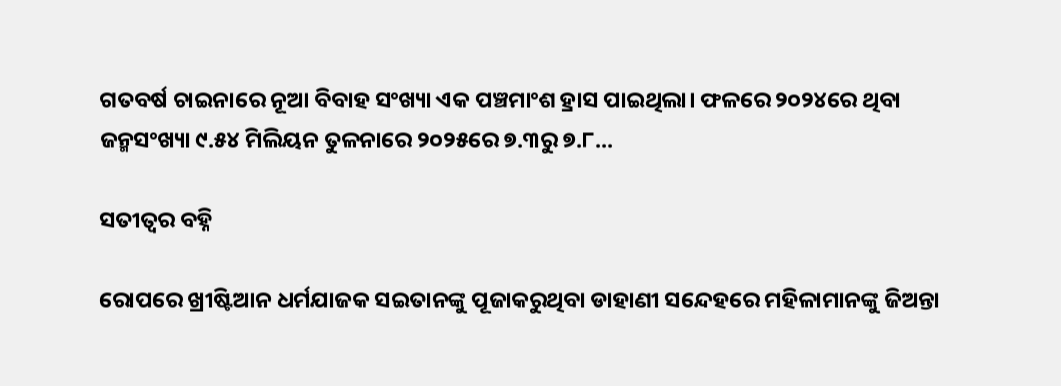ଗତବର୍ଷ ଚାଇନାରେ ନୂଆ ବିବାହ ସଂଖ୍ୟା ଏକ ପଞ୍ଚମାଂଶ ହ୍ରାସ ପାଇଥିଲା। ଫଳରେ ୨୦୨୪ରେ ଥିବା ଜନ୍ମସଂଖ୍ୟା ୯.୫୪ ମିଲିୟନ ତୁଳନାରେ ୨୦୨୫ରେ ୭.୩ରୁ ୭.୮...

ସତୀତ୍ୱର ବହ୍ନି

ରୋପରେ ଖ୍ରୀଷ୍ଟିଆନ ଧର୍ମଯାଜକ ସଇତାନଙ୍କୁ ପୂଜାକରୁଥିବା ଡାହାଣୀ ସନ୍ଦେହରେ ମହିଳାମାନଙ୍କୁ ଜିଅନ୍ତା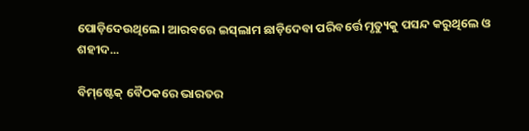ପୋଡ଼ିଦେଉଥିଲେ। ଆରବରେ ଇସ୍‌ଲାମ ଛାଡ଼ିଦେବା ପରିବର୍ତ୍ତେ ମୃତ୍ୟୁକୁ ପସନ୍ଦ କରୁଥିଲେ ଓ ଶହୀଦ...

ବିମ୍‌ଷ୍ଟେକ୍‌ ବୈଠକରେ ଭାରତର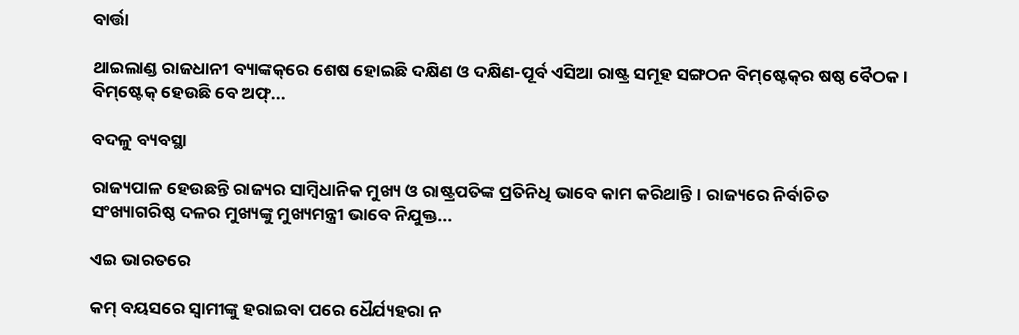ବାର୍ତ୍ତା

ଥାଇଲାଣ୍ଡ ରାଜଧାନୀ ବ୍ୟାଙ୍କକ୍‌ରେ ଶେଷ ହୋଇଛି ଦକ୍ଷିଣ ଓ ଦକ୍ଷିଣ-ପୂର୍ବ ଏସିଆ ରାଷ୍ଟ୍ର ସମୂହ ସଙ୍ଗଠନ ବିମ୍‌ଷ୍ଟେକ୍‌ର ଷଷ୍ଠ ବୈଠକ। ବିମ୍‌ଷ୍ଟେକ୍‌ ହେଉଛି ବେ ଅଫ୍‌...

ବଦଳୁ ବ୍ୟବସ୍ଥା

ରାଜ୍ୟପାଳ ହେଉଛନ୍ତି ରାଜ୍ୟର ସାମ୍ବିଧାନିକ ମୁଖ୍ୟ ଓ ରାଷ୍ଟ୍ରପତିଙ୍କ ପ୍ରତିନିଧି ଭାବେ କାମ କରିଥାନ୍ତି। ରାଜ୍ୟରେ ନିର୍ବାଚିତ ସଂଖ୍ୟାଗରିଷ୍ଠ ଦଳର ମୁଖ୍ୟଙ୍କୁ ମୁଖ୍ୟମନ୍ତ୍ରୀ ଭାବେ ନିଯୁକ୍ତ...

ଏଇ ଭାରତରେ

କମ୍‌ ବୟସରେ ସ୍ବାମୀଙ୍କୁ ହରାଇବା ପରେ ଧୈର୍ଯ୍ୟହରା ନ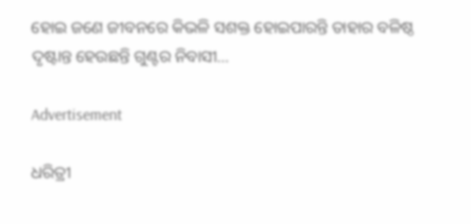ହୋଇ ଜଣେ ଜୀବନରେ କିଭଳି ସଶକ୍ତ ହୋଇପାରନ୍ତି ତାହାର ବଳିଷ୍ଠ ଦୃଷ୍ଟାନ୍ତ ହେଉଛନ୍ତି ଗୁଣ୍ଟର ନିବାସୀ...

Advertisement

ଧରିତ୍ରୀ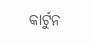କାର୍ଟୁନ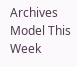Archives
Model This Week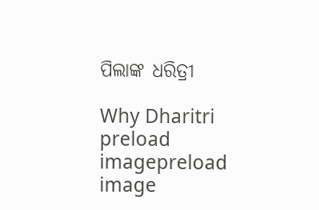ପିଲାଙ୍କ ଧରିତ୍ରୀ

Why Dharitri
preload imagepreload image